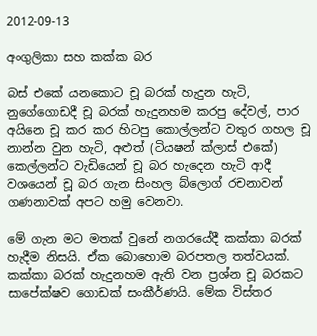2012-09-13

අංගුලිකා සහ කක්ක බර

බස් එකේ යනකොට චූ බරක් හැදුන හැටි, නුගේගොඩදී චූ බරක් හැදුනහම කරපු දේවල්, පාර අයිනෙ චූ කර කර හිටපු කොල්ලන්ට වතුර ගහල චූ නාන්න වුන හැටි, අළුත් (ටියෂන් ක්ලාස් එකේ) කෙල්ලන්ට වැඩියෙන් චූ බර හැදෙන හැටි ආදී වශයෙන් චූ බර ගැන සිංහල බ්ලොග් රචනාවන් ගණනාවක් අපට හමු වෙනවා.

මේ ගැන මට මතක් වුනේ නගරයේදී කක්කා බරක් හැදීම නිසයි. ඒක බොහොම බරපතල තත්වයක්. කක්කා බරක් හැදුනහම ඇති වන ප්‍රශ්න චූ බරකට සාපේක්ෂව ගොඩක් සංකීර්ණයි. මේක විස්තර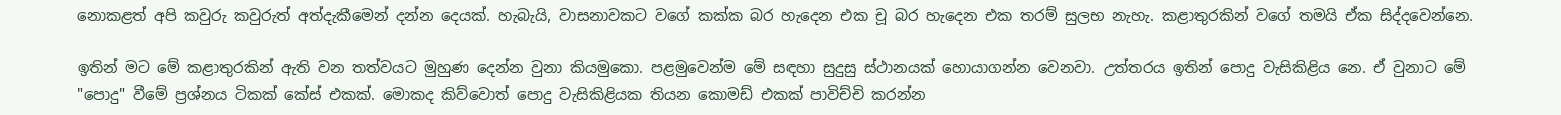නොකළත් අපි කවුරු කවුරුත් අත්දැකීමෙන් දන්න දෙයක්. හැබැයි, වාසනාවකට වගේ කක්ක බර හැදෙන එක චූ බර හැදෙන එක තරම් සුලභ නැහැ. කළාතුරකින් වගේ තමයි ඒක සිද්දවෙන්නෙ.

ඉතින් මට මේ කළාතුරකින් ඇති වන තත්වයට මුහුණ දෙන්න වුනා කියමුකො. පළමුවෙන්ම මේ සඳහා සුදුසු ස්ථානයක් හොයාගන්න වෙනවා. උත්තරය ඉතින් පොදු වැසිකිළිය නෙ. ඒ වුනාට මේ "පොදු" වීමේ ප්‍රශ්නය ටිකක් කේස් එකක්. මොකද කිව්වොත් පොදු වැසිකිළියක තියන කොමඩ් එකක් පාවිච්චි කරන්න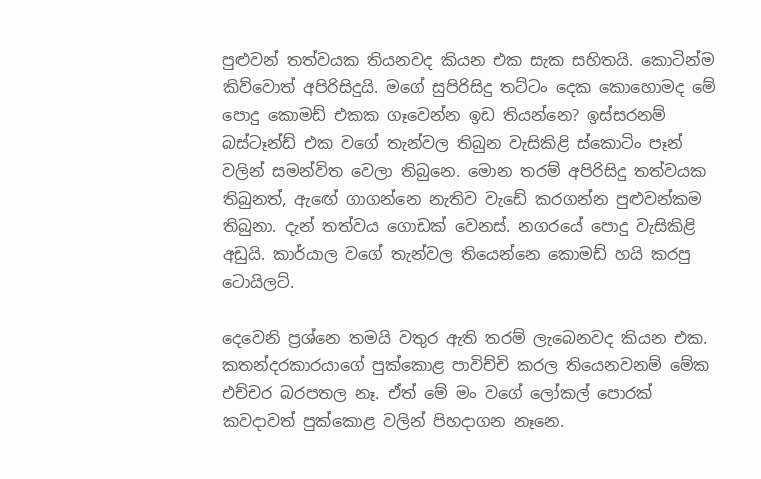පුළුවන් තත්වයක තියනවද කියන එක සැක සහිතයි. කොටින්ම කිව්වොත් අපිරිසිදුයි. මගේ සුපිරිසිදු තට්ටං දෙක කොහොමද මේ පොදු කොමඩ් එකක ගෑවෙන්න ඉඩ තියන්නෙ? ඉස්සරනම් බස්ටෑන්ඩ් එක වගේ තැන්වල තිබුන වැසිකිළි ස්කොටිං පෑන් වලින් සමන්විත වෙලා තිබුනෙ. මොන තරම් අපිරිසිදු තත්වයක තිබුනත්, ඇ‍ඟේ ගාගන්නෙ නැතිව වැඩේ කරගන්න පුළුවන්කම තිබුනා. දැන් තත්වය ගොඩක් වෙනස්. නගරයේ පොදු වැසිකිළි අඩුයි. කාර්යාල වගේ තැන්වල තියෙන්නෙ කොමඩ් හයි කරපු ටොයිලට්.

දෙවෙනි ප්‍රශ්නෙ තමයි වතුර ඇති තරම් ලැබෙනවද කියන එක. කතන්දරකාරයාගේ පුක්කොළ පාවිච්චි කරල තියෙනවනම් මේක එච්චර බරපතල නෑ. ඒත් මේ මං වගේ ලෝකල් පොරක් කවදාවත් පුක්කොළ වලින් පිහදාගන නෑනෙ.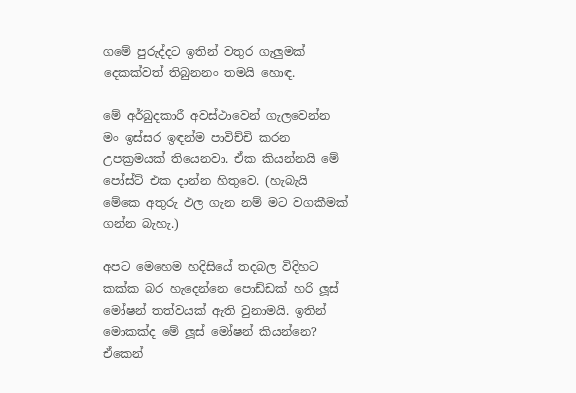ගමේ පුරුද්දට ඉතින් වතුර ගැලුමක් දෙකක්වත් තිබුනනං තමයි හොඳ.

මේ අර්බුදකාරී අවස්ථාවෙන් ගැලවෙන්න මං ඉස්සර ඉඳන්ම පාවිච්චි කරන උපක්‍රමයක් තියෙනවා. ඒක කියන්නයි මේ පෝස්ට් එක දාන්න හිතුවෙ. (හැබැයි මේකෙ අතුරු ඵල ගැන නම් මට වගකීමක් ගන්න බැහැ.)

අපට මෙහෙම හදිසියේ තදබල විදිහට කක්ක බර හැදෙන්නෙ පොඩ්ඩක් හරි ලූස් මෝෂන් තත්වයක් ඇති වුනාමයි. ඉතින් මොකක්ද මේ ලූස් මෝෂන් කියන්නෙ? ඒකෙන්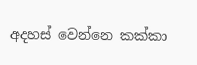අදහස් වෙන්නෙ කක්කා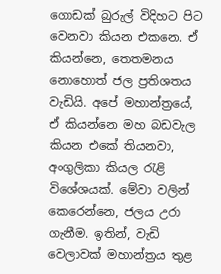ගොඩක් බුරුල් විදිහට පිට වෙනවා කියන එකනෙ. ඒ කියන්නෙ, තෙතමනය නොහොත් ජල ප්‍රතිශතය වැඩියි. අපේ මහාන්ත්‍රයේ, ඒ කියන්නෙ මහ බඩවැල කියන එකේ තියනවා, අංගුලිකා කියල රැළි විශේශයක්. මේවා වලින් කෙරෙන්නෙ, ජලය උරා ගැනීම. ඉතින්, වැඩි වෙලාවක් මහාන්ත්‍රය තුළ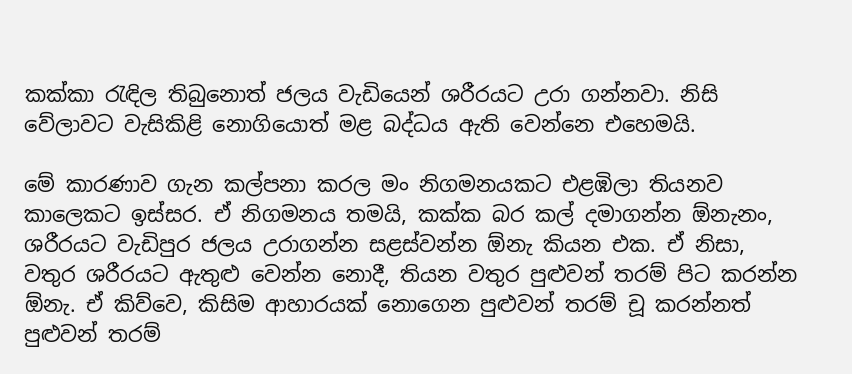කක්කා රැඳිල තිබුනොත් ජලය වැඩියෙන් ශරීරයට උරා ගන්නවා. නිසි වේලාවට වැසිකිළි නොගියොත් මළ බද්ධය ඇති වෙන්නෙ එහෙමයි.

මේ කාරණාව ගැන කල්පනා කරල මං නිගමනයකට එළඹිලා තියනව කාලෙකට ඉස්සර. ඒ නිගමනය තමයි, කක්ක බර කල් දමාගන්න ඕනැනං, ශරීරයට වැඩිපුර ජලය උරාගන්න සළස්වන්න ඕනැ කියන එක. ඒ නිසා, වතුර ශරීරයට ඇතුළු වෙන්න නොදී, තියන වතුර පුළුවන් තරම් පිට කරන්න ඕනැ. ඒ කිව්වෙ, කිසිම ආහාරයක් නොගෙන පුළුවන් තරම් චූ කරන්නත් පුළුවන් තරම්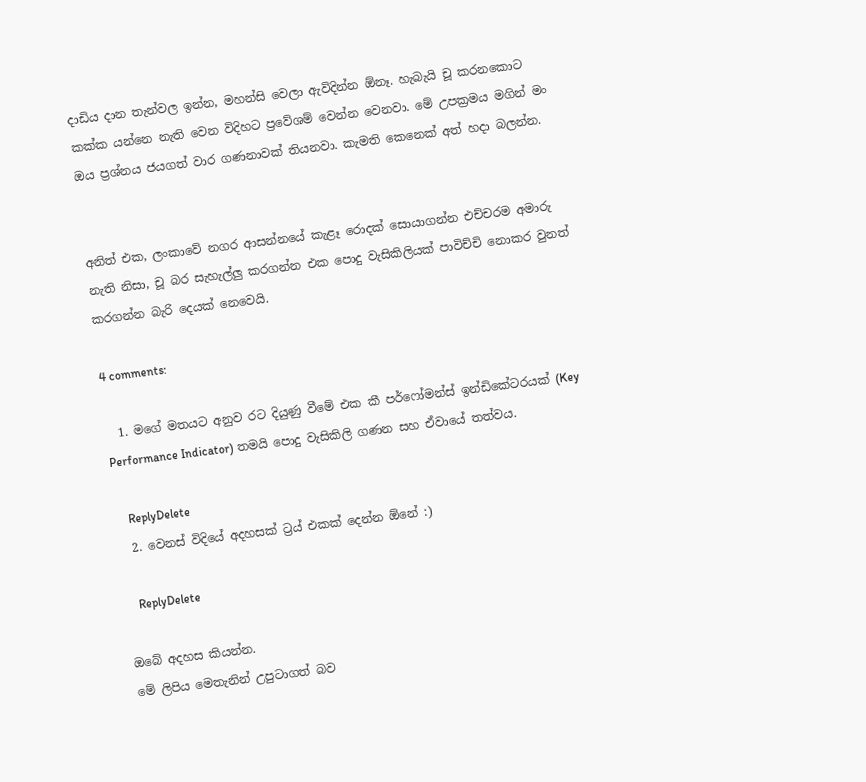දාඩිය දාන තැන්වල ඉන්න, මහන්සි වෙලා ඇවිදින්න ඕනෑ. හැබැයි චූ කරනකොට කක්ක යන්නෙ නැති වෙන විදිහට ප්‍රවේශම් වෙන්න වෙනවා. මේ උපක්‍රමය මගින් මං ඔය ප්‍රශ්නය ජයගත් වාර ගණනාවක් තියනවා. කැමති කෙනෙක් අත් හදා බලන්න.


අනිත් එක, ලංකාවේ නගර ආසන්නයේ කැළෑ රොදක් සොයාගන්න එච්චරම අමාරු නැති නිසා, චූ බර සැහැල්ලු කරගන්න එක පොදු වැසිකිලියක් පාවිච්චි නොකර වුනත් කරගන්න බැරි දෙයක් නෙවෙයි.

4 comments:

  1. මගේ මතයට අනුව රට දියුණු වීමේ එක කී පර්ෆෝමන්ස් ඉන්ඩිකේටරයක් (Key Performance Indicator) තමයි පොදු වැසිකිලි ගණන සහ ඒවායේ තත්වය.

    ReplyDelete
  2. වෙනස් විදියේ අදහසක් ට්‍රය් එකක් දෙන්න ඕනේ :)

    ReplyDelete

ඔබේ අදහස කියන්න.
මේ ලිපිය මෙතැනින් උපුටාගත් බව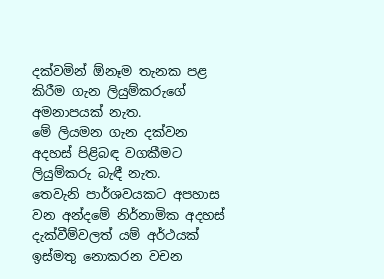දක්වමින් ඕනෑම තැනක පළ කිරීම ගැන ලියුම්කරුගේ අමනාපයක් නැත.
මේ ලියමන ගැන දක්වන අදහස් පිළිබඳ වගකීමට ලියුම්කරු බැඳී නැත.
තෙවැනි පාර්ශවයකට අපහාස වන අන්දමේ නිර්නාමික අදහස් දැක්වීම්වලත් යම් අර්ථයක් ඉස්මතු නොකරන වචන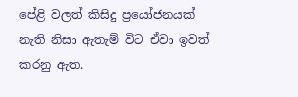පේළි වලත් කිසිදු ප්‍රයෝජනයක් නැති නිසා ඇතැම් විට ඒවා ඉවත් කරනු ඇත.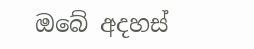ඔබේ අදහස්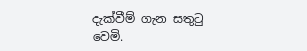දැක්වීම් ගැන සතුටු වෙමි.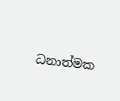ධනාත්මක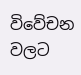විවේචන වලට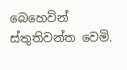බෙහෙවින් ස්තුතිවන්ත වෙමි.